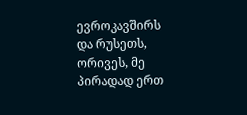ევროკავშირს და რუსეთს, ორივეს, მე პირადად ერთ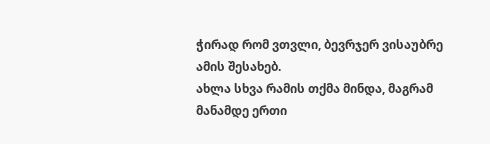ჭირად რომ ვთვლი, ბევრჯერ ვისაუბრე ამის შესახებ.
ახლა სხვა რამის თქმა მინდა, მაგრამ მანამდე ერთი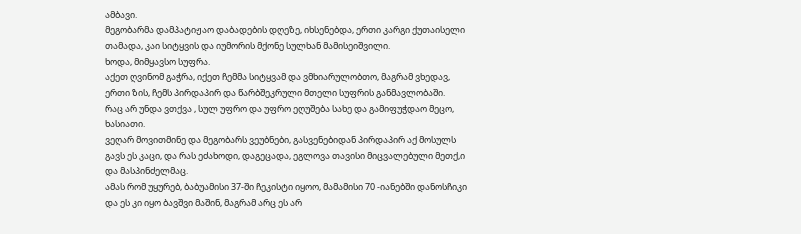ამბავი.
მეგობარმა დამპატიჟაო დაბადების დღეზე, იხსენებდა, ერთი კარგი ქუთაისელი თამადა, კაი სიტყვის და იუმორის მქონე სულხან მამისეიშვილი.
ხოდა, მიმყავსო სუფრა.
აქეთ ღვინომ გაჭრა, იქეთ ჩემმა სიტყვამ და ვმხიარულობთო, მაგრამ ვხედავ, ერთი ზის, ჩემს პირდაპირ და წარბშეკრული მთელი სუფრის განმავლობაში.
რაც არ უნდა ვთქვა , სულ უფრო და უფრო ეღუშება სახე და გამიფუჭდაო მეცო, ხასიათი.
ვეღარ მოვითმინე და მეგობარს ვეუბნები, გასვენებიდან პირდაპირ აქ მოსულს გავს ეს კაცი, და რას ეძახოდი, დაგეცადა, ეგლოვა თავისი მიცვალებული მეთქ,ი და მასპინძელმაც.
ამას რომ უყურებ, ბაბუამისი 37-ში ჩეკისტი იყოო, მამამისი 70 -იანებში დანოსჩიკი და ეს კი იყო ბავშვი მაშინ, მაგრამ არც ეს არ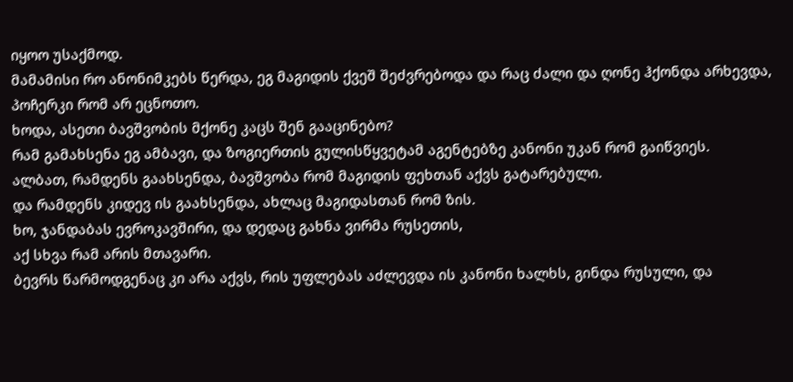იყოო უსაქმოდ.
მამამისი რო ანონიმკებს წერდა, ეგ მაგიდის ქვეშ შეძვრებოდა და რაც ძალი და ღონე ჰქონდა არხევდა, პოჩერკი რომ არ ეცნოთო.
ხოდა, ასეთი ბავშვობის მქონე კაცს შენ გააცინებო?
რამ გამახსენა ეგ ამბავი, და ზოგიერთის გულისწყვეტამ აგენტებზე კანონი უკან რომ გაიწვიეს.
ალბათ, რამდენს გაახსენდა, ბავშვობა რომ მაგიდის ფეხთან აქვს გატარებული.
და რამდენს კიდევ ის გაახსენდა, ახლაც მაგიდასთან რომ ზის.
ხო, ჯანდაბას ევროკავშირი, და დედაც გახნა ვირმა რუსეთის,
აქ სხვა რამ არის მთავარი.
ბევრს წარმოდგენაც კი არა აქვს, რის უფლებას აძლევდა ის კანონი ხალხს, გინდა რუსული, და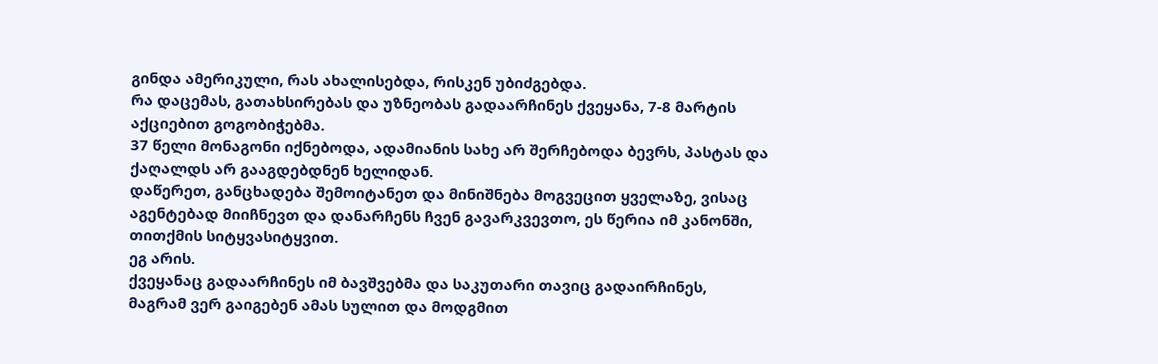გინდა ამერიკული, რას ახალისებდა, რისკენ უბიძგებდა.
რა დაცემას, გათახსირებას და უზნეობას გადაარჩინეს ქვეყანა, 7-8 მარტის აქციებით გოგობიჭებმა.
37 წელი მონაგონი იქნებოდა, ადამიანის სახე არ შერჩებოდა ბევრს, პასტას და ქაღალდს არ გააგდებდნენ ხელიდან.
დაწერეთ, განცხადება შემოიტანეთ და მინიშნება მოგვეცით ყველაზე, ვისაც აგენტებად მიიჩნევთ და დანარჩენს ჩვენ გავარკვევთო, ეს წერია იმ კანონში, თითქმის სიტყვასიტყვით.
ეგ არის.
ქვეყანაც გადაარჩინეს იმ ბავშვებმა და საკუთარი თავიც გადაირჩინეს,
მაგრამ ვერ გაიგებენ ამას სულით და მოდგმით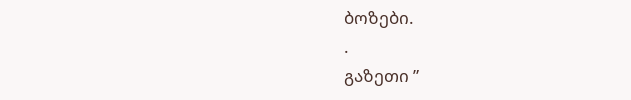ბოზები.
.
გაზეთი ”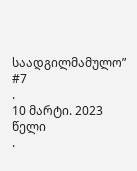საადგილმამულო” #7
.
10 მარტი. 2023 წელი
.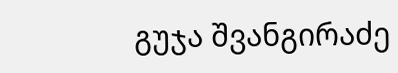გუჯა შვანგირაძე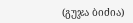(გუჯა ბიძია)